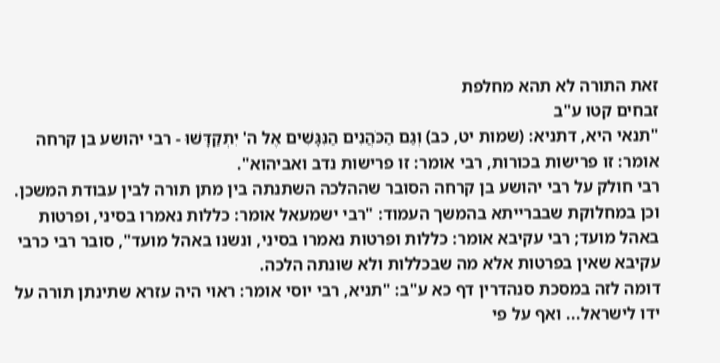זאת התורה לא תהא מחלפת
זבחים קטו ע"ב
"תנאי היא, דתניא: (שמות יט, כב) וְגַם הַכֹּהֲנִים הַנִּגָּשִׁים אֶל ה' יִתְקַדָּשׁוּ - רבי יהושע בן קרחה אומר: זו פרישות בכורות, רבי אומר: זו פרישות נדב ואביהוא".
רבי חולק על רבי יהושע בן קרחה הסובר שההלכה השתנתה בין מתן תורה לבין עבודת המשכן.
וכן במחלוקת שבברייתא בהמשך העמוד: "רבי ישמעאל אומר: כללות נאמרו בסיני, ופרטות באהל מועד; רבי עקיבא אומר: כללות ופרטות נאמרו בסיני, ונשנו באהל מועד", סובר רבי כרבי עקיבא שאין בפרטות אלא מה שבכללות ולא שונתה הלכה.
דומה לזה במסכת סנהדרין דף כא ע"ב: "תניא, רבי יוסי אומר: ראוי היה עזרא שתינתן תורה על ידו לישראל... ואף על פי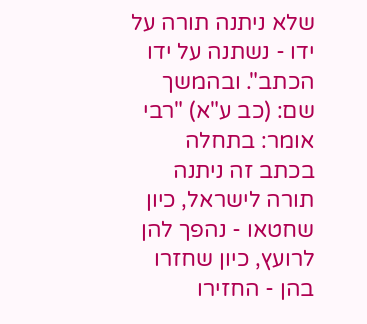שלא ניתנה תורה על ידו - נשתנה על ידו הכתב". ובהמשך שם: (כב ע"א) "רבי אומר: בתחלה בכתב זה ניתנה תורה לישראל, כיון שחטאו - נהפך להן לרועץ, כיון שחזרו בהן - החזירו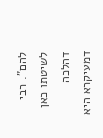להם". רבי לשיטתו כאן דהלכה דמעיקרא היא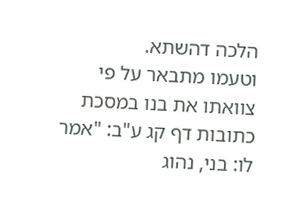הלכה דהשתא.
וטעמו מתבאר על פי צוואתו את בנו במסכת כתובות דף קג ע"ב: "אמר לו: בני, נהוג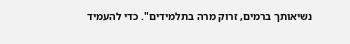נשיאותך ברמים, זרוק מרה בתלמידים". כדי להעמיד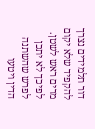דור תלמידים נצרך להקפיד שלא יקום מרים ראש לשטן. לפיכך לא יתכן לפרש שהשתנה הדין ויטעו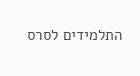התלמידים לסרס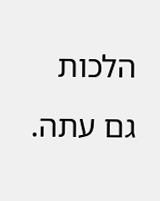הלכות גם עתה.